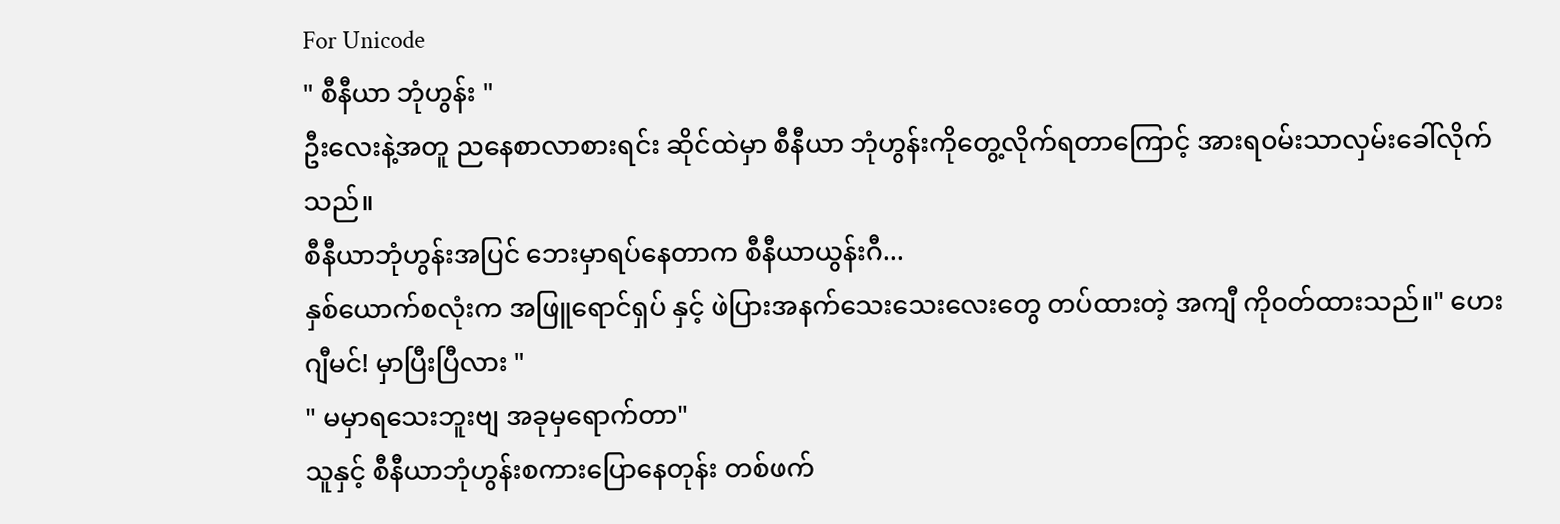For Unicode
" စီနီယာ ဘုံဟွန်း "
ဦးလေးနဲ့အတူ ညနေစာလာစားရင်း ဆိုင်ထဲမှာ စီနီယာ ဘုံဟွန်းကိုတွေ့လိုက်ရတာကြောင့် အားရ၀မ်းသာလှမ်းခေါ်လိုက်သည်။
စီနီယာဘုံဟွန်းအပြင် ဘေးမှာရပ်နေတာက စီနီယာယွန်းဂီ...
နှစ်ယောက်စလုံးက အဖြူရောင်ရှပ် နှင့် ဖဲပြားအနက်သေးသေးလေးတွေ တပ်ထားတဲ့ အကျီ ကို၀တ်ထားသည်။" ဟေး ဂျီမင်! မှာပြီးပြီလား "
" မမှာရသေးဘူးဗျ အခုမှရောက်တာ"
သူနှင့် စီနီယာဘုံဟွန်းစကားပြောနေတုန်း တစ်ဖက်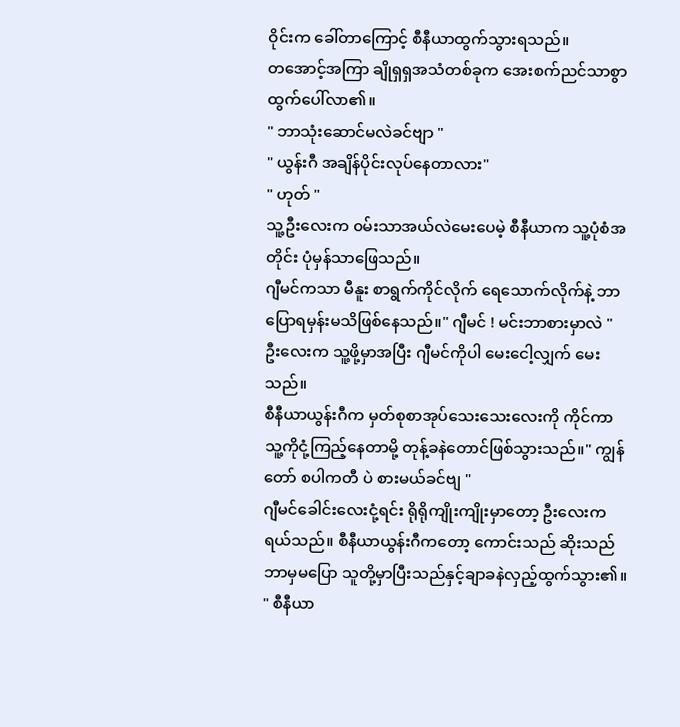ဝိုင်းက ခေါ်တာကြောင့် စီနီယာထွက်သွားရသည်။
တအောင့်အကြာ ချိုရှရှအသံတစ်ခုက အေးစက်ညင်သာစွာ ထွက်ပေါ်လာ၏။
" ဘာသုံးဆောင်မလဲခင်ဗျာ "
" ယွန်းဂီ အချိန်ပိုင်းလုပ်နေတာလား"
" ဟုတ် "
သူ့ဦးလေးက ၀မ်းသာအယ်လဲမေးပေမဲ့ စီနီယာက သူ့ပုံစံအတိုင်း ပုံမှန်သာဖြေသည်။
ဂျီမင်ကသာ မီနူး စာရွက်ကိုင်လိုက် ရေသောက်လိုက်နဲ့ ဘာပြောရမှန်းမသိဖြစ်နေသည်။" ဂျီမင် ! မင်းဘာစားမှာလဲ "
ဦးလေးက သူ့ဖို့မှာအပြီး ဂျီမင်ကိုပါ မေးငေါ့လျှက် မေးသည်။
စီနီယာယွန်းဂီက မှတ်စုစာအုပ်သေးသေးလေးကို ကိုင်ကာ သူ့ကိုငုံ့ကြည့်နေတာမို့ တုန့်ခနဲတောင်ဖြစ်သွားသည်။" ကျွန်တော် စပါကတီ ပဲ စားမယ်ခင်ဗျ "
ဂျီမင်ခေါင်းလေးငုံ့ရင်း ရိုရိုကျိုးကျိုးမှာတော့ ဦးလေးကရယ်သည်။ စီနီယာယွန်းဂီကတော့ ကောင်းသည် ဆိုးသည် ဘာမှမပြော သူတို့မှာပြီးသည်နှင့်ချာခနဲလှည့်ထွက်သွား၏။
" စီနီယာ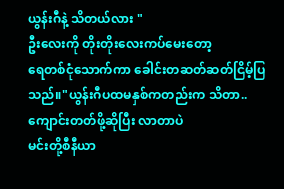ယွန်းဂီနဲ့ သိတယ်လား "
ဦးလေးကို တိုးတိုးလေးကပ်မေးတော့
ရေတစ်ငုံသောက်ကာ ခေါင်းတဆတ်ဆတ်ငြိမ့်ပြသည်။"ယွန်းဂီပထမနှစ်ကတည်းက သိတာ..
ကျောင်းတတ်ဖို့ဆိုပြီး လာတာပဲ
မင်းတို့စီနီယာ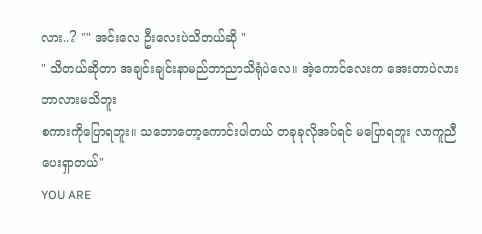လား..? "" အင်းလေ ဦးလေးပဲသိတယ်ဆို "
" သိတယ်ဆိုတာ အချင်းချင်းနာမည်ဘာညာသိရုံပဲလေ။ အဲ့ကောင်လေးက အေးတာပဲလား ဘာလားမသိဘူး
စကားကိုပြောရဘူး။ သဘောတော့ကောင်းပါတယ် တခုခုလိုအပ်ရင် မပြောရဘူး လာကူညီပေးရှာတယ်"
YOU ARE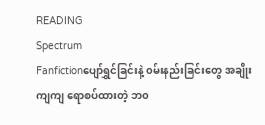READING
Spectrum
Fanfictionပျော်ရွှင်ခြင်းနဲ့ ၀မ်းနည်းခြင်းတွေ အချိုးကျကျ ရောစပ်ထားတဲ့ ဘ၀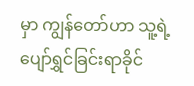မှာ ကျွန်တော်ဟာ သူ့ရဲ့ ပျော်ရွှင်ခြင်းရာခိုင်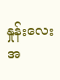နှုန်းလေးအ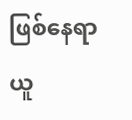ဖြစ်နေရာယူ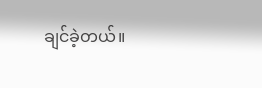ချင်ခဲ့တယ်။